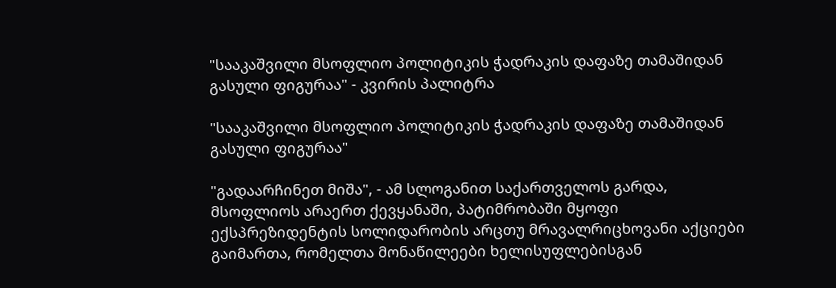"სააკაშვილი მსოფლიო პოლიტიკის ჭადრაკის დაფაზე თამაშიდან გასული ფიგურაა" - კვირის პალიტრა

"სააკაშვილი მსოფლიო პოლიტიკის ჭადრაკის დაფაზე თამაშიდან გასული ფიგურაა"

"გადაარჩინეთ მიშა", - ამ სლოგანით საქართველოს გარდა, მსოფლიოს არაერთ ქევყანაში, პატიმრობაში მყოფი ექსპრეზიდენტის სოლიდარობის არცთუ მრავალრიცხოვანი აქციები გაიმართა, რომელთა მონაწილეები ხელისუფლებისგან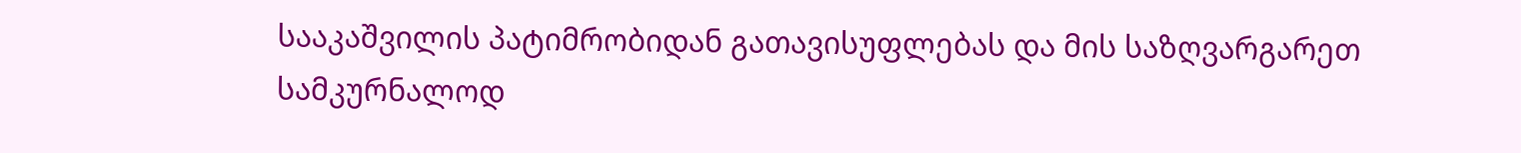სააკაშვილის პატიმრობიდან გათავისუფლებას და მის საზღვარგარეთ სამკურნალოდ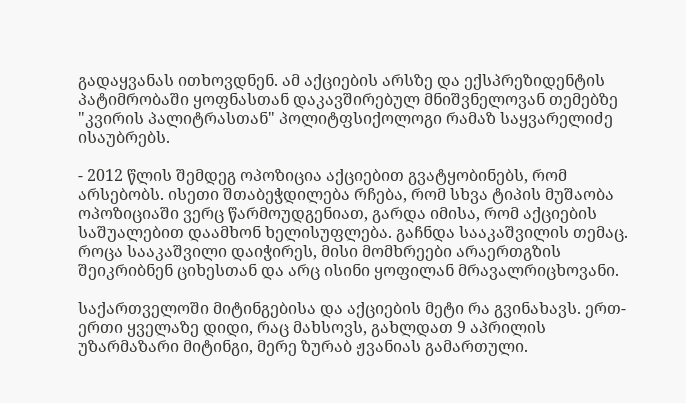გადაყვანას ითხოვდნენ. ამ აქციების არსზე და ექსპრეზიდენტის პატიმრობაში ყოფნასთან დაკავშირებულ მნიშვნელოვან თემებზე "კვირის პალიტრასთან" პოლიტფსიქოლოგი რამაზ საყვარელიძე ისაუბრებს.

- 2012 წლის შემდეგ ოპოზიცია აქციებით გვატყობინებს, რომ არსებობს. ისეთი შთაბეჭდილება რჩება, რომ სხვა ტიპის მუშაობა ოპოზიციაში ვერც წარმოუდგენიათ, გარდა იმისა, რომ აქციების საშუალებით დაამხონ ხელისუფლება. გაჩნდა სააკაშვილის თემაც. როცა სააკაშვილი დაიჭირეს, მისი მომხრეები არაერთგზის შეიკრიბნენ ციხესთან და არც ისინი ყოფილან მრავალრიცხოვანი.

საქართველოში მიტინგებისა და აქციების მეტი რა გვინახავს. ერთ-ერთი ყველაზე დიდი, რაც მახსოვს, გახლდათ 9 აპრილის უზარმაზარი მიტინგი, მერე ზურაბ ჟვანიას გამართული.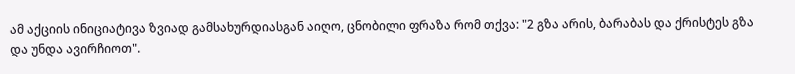ამ აქციის ინიციატივა ზვიად გამსახურდიასგან აიღო, ცნობილი ფრაზა რომ თქვა: "2 გზა არის, ბარაბას და ქრისტეს გზა და უნდა ავირჩიოთ".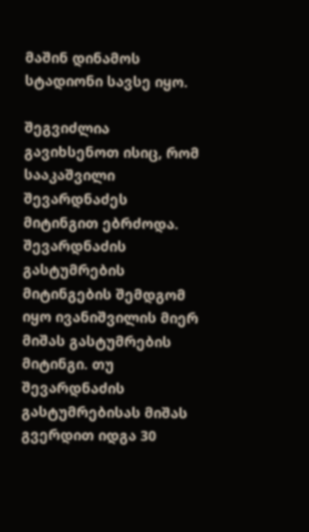მაშინ დინამოს სტადიონი სავსე იყო.

შეგვიძლია გავიხსენოთ ისიც, რომ სააკაშვილი შევარდნაძეს მიტინგით ებრძოდა. შევარდნაძის გასტუმრების მიტინგების შემდგომ იყო ივანიშვილის მიერ მიშას გასტუმრების მიტინგი. თუ შევარდნაძის გასტუმრებისას მიშას გვერდით იდგა 30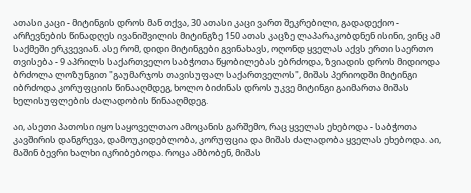ათასი კაცი - მიტინგის დროს მან თქვა, 30 ათასი კაცი ვართ შეკრებილი, გადადექიო - არჩევნების წინადღეს ივანიშვილის მიტინგზე 150 ათას კაცზე ლაპარაკობდნენ ისინი, ვინც ამ საქმეში ერკვევიან. ასე რომ, დიდი მიტინგები გვინახავს, ოღონდ ყველას აქვს ერთი საერთო თვისება - 9 აპრილს საქართველო საბჭოთა წყობილებას ებრძოდა, ზვიადის დროს მიდიოდა ბრძოლა ლოზუნგით "გაუმარჯოს თავისუფალ საქართველოს", მიშას პერიოდში მიტინგი იბრძოდა კორუფციის წინააღმდეგ, ხოლო ბიძინას დროს უკვე მიტინგი გაიმართა მიშას ხელისუფლების ძალადობის წინააღმდეგ.

აი, ასეთი პათოსი იყო საყოველთაო ამოცანის გარშემო, რაც ყველას ეხებოდა - საბჭოთა კავშირის დანგრევა, დამოუკიდებლობა, კორუფცია და მიშას ძალადობა ყველას ეხებოდა. აი, მაშინ ბევრი ხალხი იკრიბებოდა. როცა ამბობენ, მიშას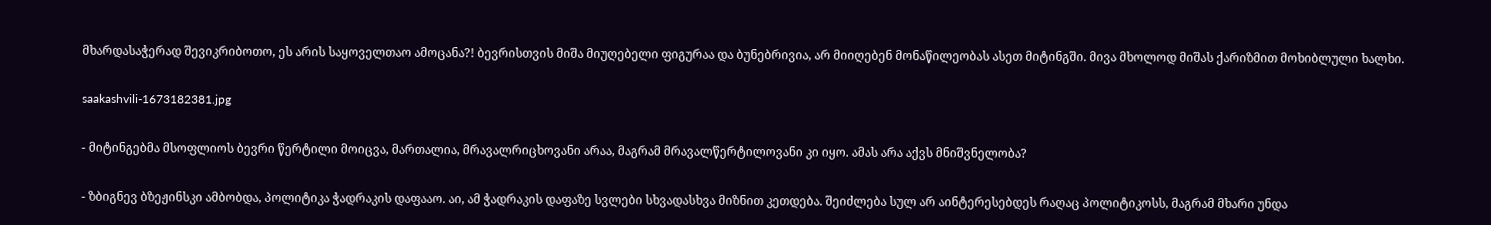მხარდასაჭერად შევიკრიბოთო, ეს არის საყოველთაო ამოცანა?! ბევრისთვის მიშა მიუღებელი ფიგურაა და ბუნებრივია, არ მიიღებენ მონაწილეობას ასეთ მიტინგში. მივა მხოლოდ მიშას ქარიზმით მოხიბლული ხალხი.

saakashvili-1673182381.jpg

- მიტინგებმა მსოფლიოს ბევრი წერტილი მოიცვა, მართალია, მრავალრიცხოვანი არაა, მაგრამ მრავალწერტილოვანი კი იყო. ამას არა აქვს მნიშვნელობა?

- ზბიგნევ ბზეჟინსკი ამბობდა, პოლიტიკა ჭადრაკის დაფააო. აი, ამ ჭადრაკის დაფაზე სვლები სხვადასხვა მიზნით კეთდება. შეიძლება სულ არ აინტერესებდეს რაღაც პოლიტიკოსს, მაგრამ მხარი უნდა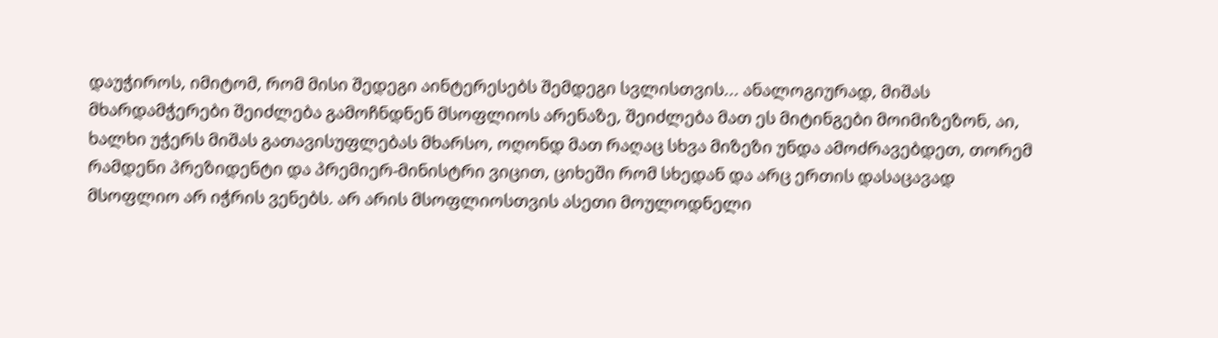დაუჭიროს, იმიტომ, რომ მისი შედეგი აინტერესებს შემდეგი სვლისთვის... ანალოგიურად, მიშას მხარდამჭერები შეიძლება გამოჩნდნენ მსოფლიოს არენაზე, შეიძლება მათ ეს მიტინგები მოიმიზეზონ, აი, ხალხი უჭერს მიშას გათავისუფლებას მხარსო, ოღონდ მათ რაღაც სხვა მიზეზი უნდა ამოძრავებდეთ, თორემ რამდენი პრეზიდენტი და პრემიერ-მინისტრი ვიცით, ციხეში რომ სხედან და არც ერთის დასაცავად მსოფლიო არ იჭრის ვენებს. არ არის მსოფლიოსთვის ასეთი მოულოდნელი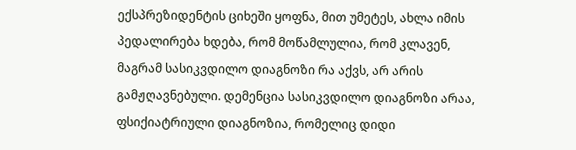ექსპრეზიდენტის ციხეში ყოფნა, მით უმეტეს, ახლა იმის პედალირება ხდება, რომ მოწამლულია, რომ კლავენ, მაგრამ სასიკვდილო დიაგნოზი რა აქვს, არ არის გამჟღავნებული. დემენცია სასიკვდილო დიაგნოზი არაა, ფსიქიატრიული დიაგნოზია, რომელიც დიდი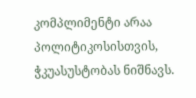კომპლიმენტი არაა პოლიტიკოსისთვის, ჭკუასუსტობას ნიშნავს.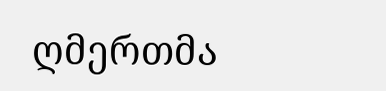ღმერთმა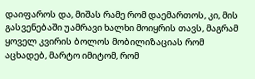დაიფაროს და, მიშას რამე რომ დაემართოს, კი, მის გასვენებაში უამრავი ხალხი მოიყრის თავს, მაგრამ ყოველ კვირის ბოლოს მობილიზაციას რომ აცხადებ, მარტო იმიტომ, რომ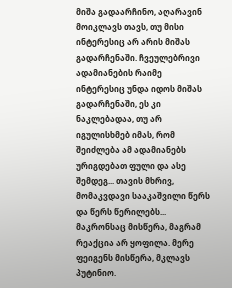მიშა გადაარჩინო, აღარავინ მოიკლავს თავს, თუ მისი ინტერესიც არ არის მიშას გადარჩენაში. ჩვეულებრივი ადამიანების რაიმე ინტერესიც უნდა იდოს მიშას გადარჩენაში, ეს კი ნაკლებადაა, თუ არ იგულისხმებ იმას, რომ შეიძლება ამ ადამიანებს ურიგდებათ ფული და ასე შემდეგ... თავის მხრივ, მომაკვდავი სააკაშვილი წერს და წერს წერილებს... მაკრონსაც მისწერა, მაგრამ რეაქცია არ ყოფილა. მერე ფეიგენს მისწერა, მკლავს პუტინიო.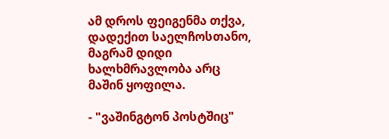ამ დროს ფეიგენმა თქვა, დადექით საელჩოსთანო, მაგრამ დიდი ხალხმრავლობა არც მაშინ ყოფილა.

- "ვაშინგტონ პოსტშიც"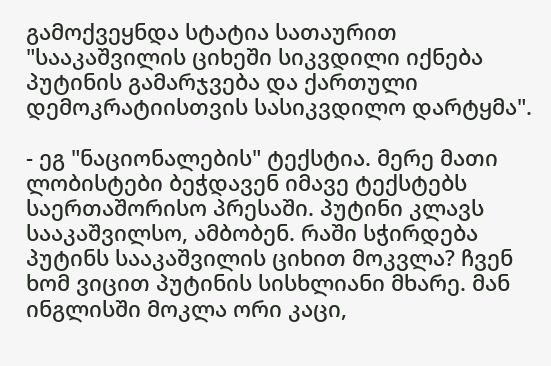გამოქვეყნდა სტატია სათაურით "სააკაშვილის ციხეში სიკვდილი იქნება პუტინის გამარჯვება და ქართული დემოკრატიისთვის სასიკვდილო დარტყმა".

- ეგ "ნაციონალების" ტექსტია. მერე მათი ლობისტები ბეჭდავენ იმავე ტექსტებს საერთაშორისო პრესაში. პუტინი კლავს სააკაშვილსო, ამბობენ. რაში სჭირდება პუტინს სააკაშვილის ციხით მოკვლა? ჩვენ ხომ ვიცით პუტინის სისხლიანი მხარე. მან ინგლისში მოკლა ორი კაცი,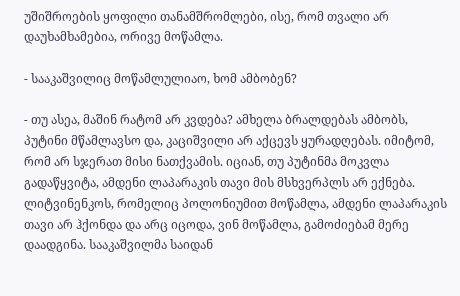უშიშროების ყოფილი თანამშრომლები, ისე, რომ თვალი არ დაუხამხამებია, ორივე მოწამლა.

- სააკაშვილიც მოწამლულიაო, ხომ ამბობენ?

- თუ ასეა, მაშინ რატომ არ კვდება? ამხელა ბრალდებას ამბობს, პუტინი მწამლავსო და, კაციშვილი არ აქცევს ყურადღებას. იმიტომ, რომ არ სჯერათ მისი ნათქვამის. იციან, თუ პუტინმა მოკვლა გადაწყვიტა, ამდენი ლაპარაკის თავი მის მსხვერპლს არ ექნება. ლიტვინენკოს, რომელიც პოლონიუმით მოწამლა, ამდენი ლაპარაკის თავი არ ჰქონდა და არც იცოდა, ვინ მოწამლა, გამოძიებამ მერე დაადგინა. სააკაშვილმა საიდან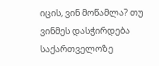იცის, ვინ მოწამლა? თუ ვინმეს დასჭირდება საქართველოზე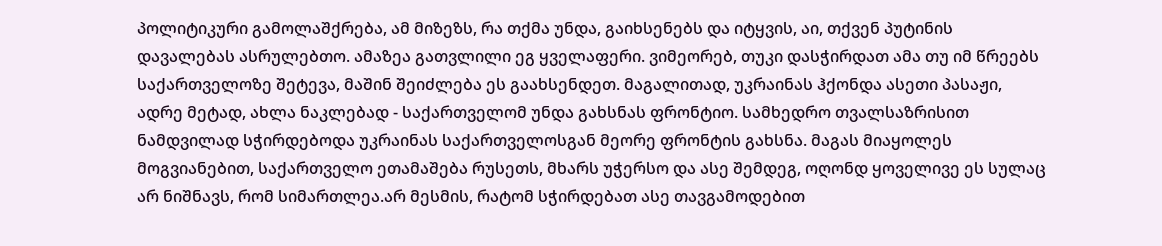პოლიტიკური გამოლაშქრება, ამ მიზეზს, რა თქმა უნდა, გაიხსენებს და იტყვის, აი, თქვენ პუტინის დავალებას ასრულებთო. ამაზეა გათვლილი ეგ ყველაფერი. ვიმეორებ, თუკი დასჭირდათ ამა თუ იმ წრეებს საქართველოზე შეტევა, მაშინ შეიძლება ეს გაახსენდეთ. მაგალითად, უკრაინას ჰქონდა ასეთი პასაჟი, ადრე მეტად, ახლა ნაკლებად - საქართველომ უნდა გახსნას ფრონტიო. სამხედრო თვალსაზრისით ნამდვილად სჭირდებოდა უკრაინას საქართველოსგან მეორე ფრონტის გახსნა. მაგას მიაყოლეს მოგვიანებით, საქართველო ეთამაშება რუსეთს, მხარს უჭერსო და ასე შემდეგ, ოღონდ ყოველივე ეს სულაც არ ნიშნავს, რომ სიმართლეა.არ მესმის, რატომ სჭირდებათ ასე თავგამოდებით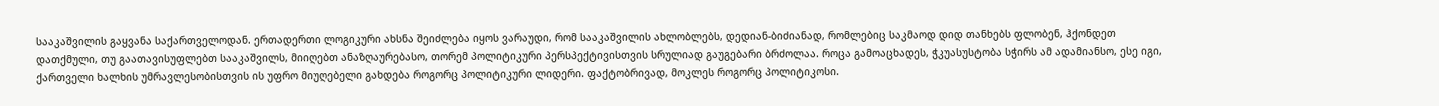სააკაშვილის გაყვანა საქართველოდან. ერთადერთი ლოგიკური ახსნა შეიძლება იყოს ვარაუდი, რომ სააკაშვილის ახლობლებს, დედიან-ბიძიანად, რომლებიც საკმაოდ დიდ თანხებს ფლობენ, ჰქონდეთ დათქმული, თუ გაათავისუფლებთ სააკაშვილს, მიიღებთ ანაზღაურებასო, თორემ პოლიტიკური პერსპექტივისთვის სრულიად გაუგებარი ბრძოლაა. როცა გამოაცხადეს, ჭკუასუსტობა სჭირს ამ ადამიანსო, ესე იგი, ქართველი ხალხის უმრავლესობისთვის ის უფრო მიუღებელი გახდება როგორც პოლიტიკური ლიდერი. ფაქტობრივად, მოკლეს როგორც პოლიტიკოსი.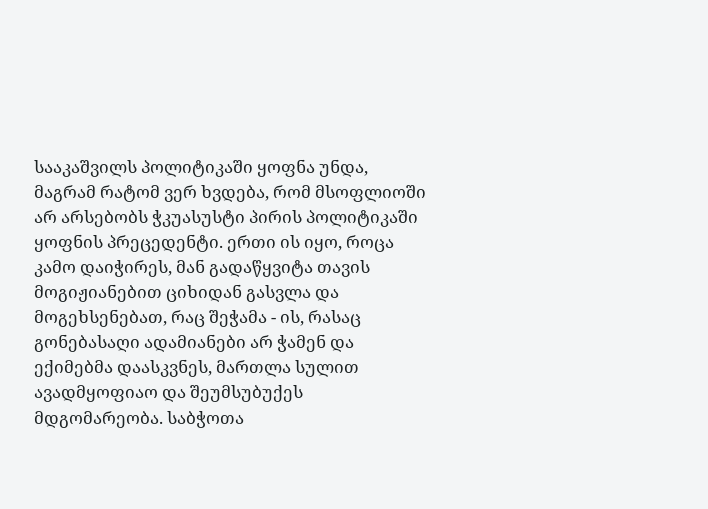სააკაშვილს პოლიტიკაში ყოფნა უნდა, მაგრამ რატომ ვერ ხვდება, რომ მსოფლიოში არ არსებობს ჭკუასუსტი პირის პოლიტიკაში ყოფნის პრეცედენტი. ერთი ის იყო, როცა კამო დაიჭირეს, მან გადაწყვიტა თავის მოგიჟიანებით ციხიდან გასვლა და მოგეხსენებათ, რაც შეჭამა - ის, რასაც გონებასაღი ადამიანები არ ჭამენ და ექიმებმა დაასკვნეს, მართლა სულით ავადმყოფიაო და შეუმსუბუქეს მდგომარეობა. საბჭოთა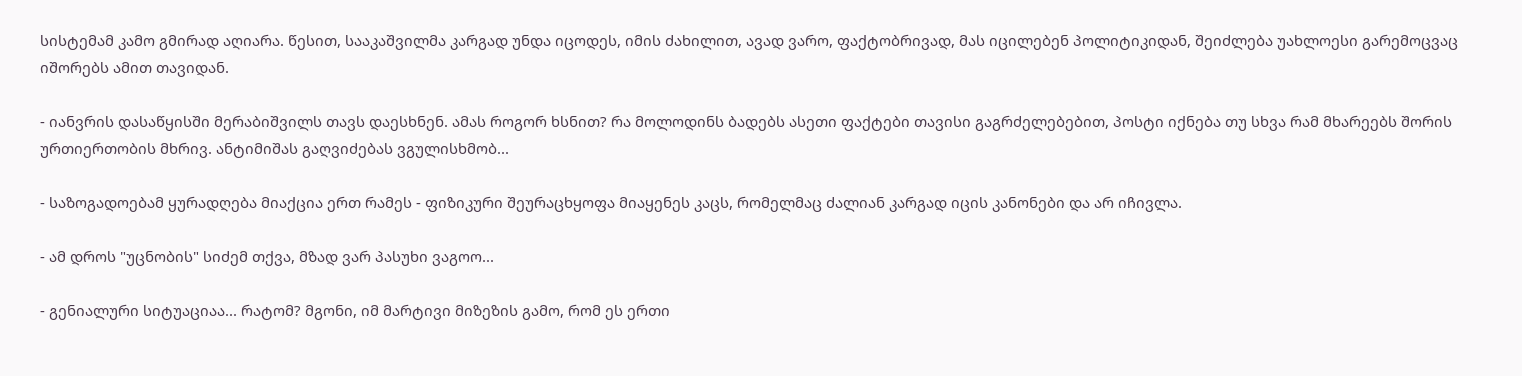სისტემამ კამო გმირად აღიარა. წესით, სააკაშვილმა კარგად უნდა იცოდეს, იმის ძახილით, ავად ვარო, ფაქტობრივად, მას იცილებენ პოლიტიკიდან, შეიძლება უახლოესი გარემოცვაც იშორებს ამით თავიდან.

- იანვრის დასაწყისში მერაბიშვილს თავს დაესხნენ. ამას როგორ ხსნით? რა მოლოდინს ბადებს ასეთი ფაქტები თავისი გაგრძელებებით, პოსტი იქნება თუ სხვა რამ მხარეებს შორის ურთიერთობის მხრივ. ანტიმიშას გაღვიძებას ვგულისხმობ...

- საზოგადოებამ ყურადღება მიაქცია ერთ რამეს - ფიზიკური შეურაცხყოფა მიაყენეს კაცს, რომელმაც ძალიან კარგად იცის კანონები და არ იჩივლა.

- ამ დროს "უცნობის" სიძემ თქვა, მზად ვარ პასუხი ვაგოო...

- გენიალური სიტუაციაა... რატომ? მგონი, იმ მარტივი მიზეზის გამო, რომ ეს ერთი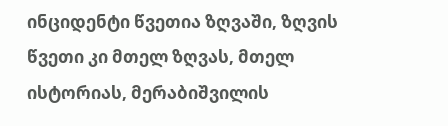ინციდენტი წვეთია ზღვაში, ზღვის წვეთი კი მთელ ზღვას, მთელ ისტორიას, მერაბიშვილის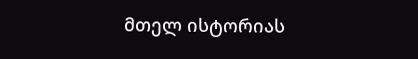მთელ ისტორიას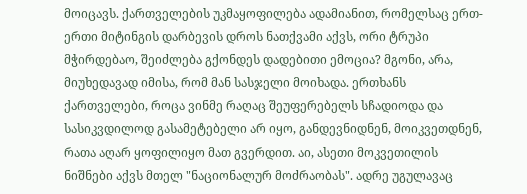მოიცავს. ქართველების უკმაყოფილება ადამიანით, რომელსაც ერთ-ერთი მიტინგის დარბევის დროს ნათქვამი აქვს, ორი ტრუპი მჭირდებაო, შეიძლება გქონდეს დადებითი ემოცია? მგონი, არა, მიუხედავად იმისა, რომ მან სასჯელი მოიხადა. ერთხანს ქართველები, როცა ვინმე რაღაც შეუფერებელს სჩადიოდა და სასიკვდილოდ გასამეტებელი არ იყო, განდევნიდნენ, მოიკვეთდნენ, რათა აღარ ყოფილიყო მათ გვერდით. აი, ასეთი მოკვეთილის ნიშნები აქვს მთელ "ნაციონალურ მოძრაობას". ადრე უგულავაც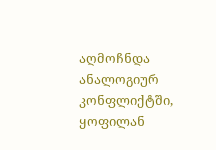აღმოჩნდა ანალოგიურ კონფლიქტში, ყოფილან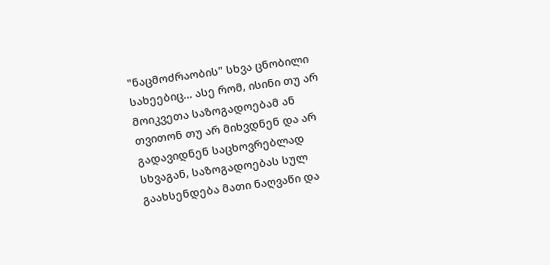"ნაცმოძრაობის" სხვა ცნობილი სახეებიც... ასე რომ, ისინი თუ არ მოიკვეთა საზოგადოებამ ან თვითონ თუ არ მიხვდნენ და არ გადავიდნენ საცხოვრებლად სხვაგან, საზოგადოებას სულ გაახსენდება მათი ნაღვაწი და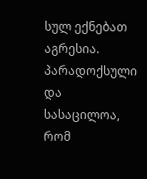სულ ექნებათ აგრესია. პარადოქსული და სასაცილოა, რომ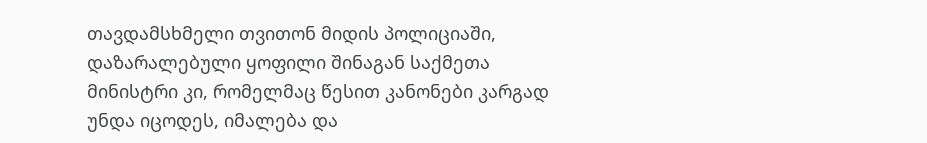თავდამსხმელი თვითონ მიდის პოლიციაში, დაზარალებული ყოფილი შინაგან საქმეთა მინისტრი კი, რომელმაც წესით კანონები კარგად უნდა იცოდეს, იმალება და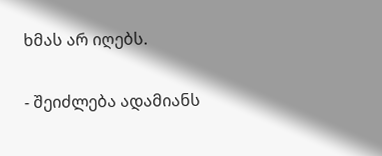ხმას არ იღებს.

- შეიძლება ადამიანს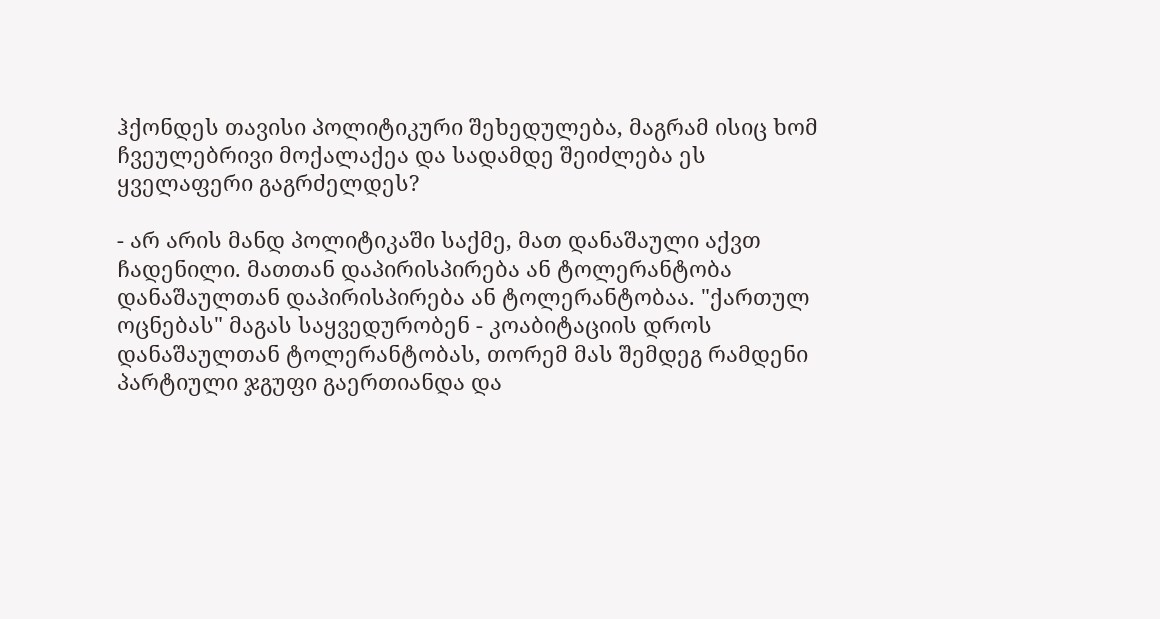ჰქონდეს თავისი პოლიტიკური შეხედულება, მაგრამ ისიც ხომ ჩვეულებრივი მოქალაქეა და სადამდე შეიძლება ეს ყველაფერი გაგრძელდეს?

- არ არის მანდ პოლიტიკაში საქმე, მათ დანაშაული აქვთ ჩადენილი. მათთან დაპირისპირება ან ტოლერანტობა დანაშაულთან დაპირისპირება ან ტოლერანტობაა. "ქართულ ოცნებას" მაგას საყვედურობენ - კოაბიტაციის დროს დანაშაულთან ტოლერანტობას, თორემ მას შემდეგ რამდენი პარტიული ჯგუფი გაერთიანდა და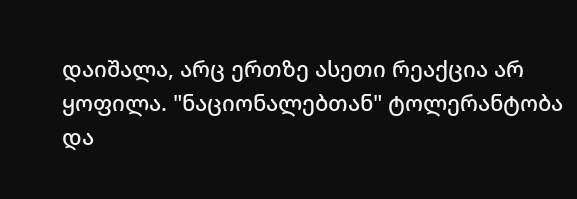დაიშალა, არც ერთზე ასეთი რეაქცია არ ყოფილა. "ნაციონალებთან" ტოლერანტობა და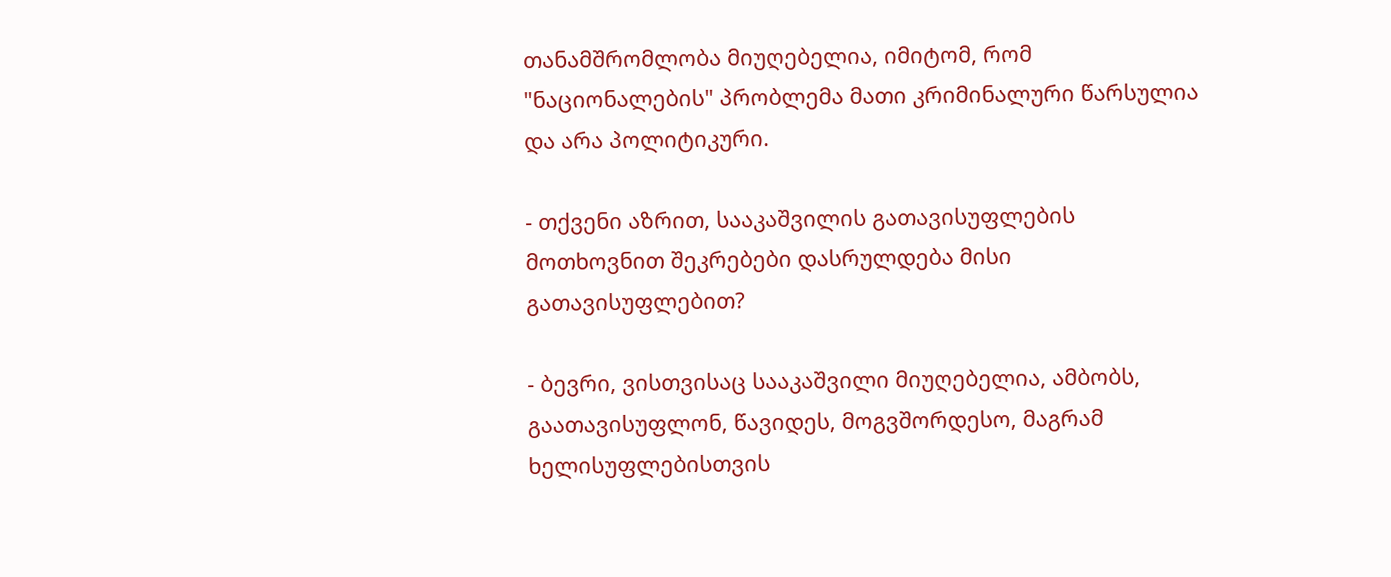თანამშრომლობა მიუღებელია, იმიტომ, რომ "ნაციონალების" პრობლემა მათი კრიმინალური წარსულია და არა პოლიტიკური.

- თქვენი აზრით, სააკაშვილის გათავისუფლების მოთხოვნით შეკრებები დასრულდება მისი გათავისუფლებით?

- ბევრი, ვისთვისაც სააკაშვილი მიუღებელია, ამბობს, გაათავისუფლონ, წავიდეს, მოგვშორდესო, მაგრამ ხელისუფლებისთვის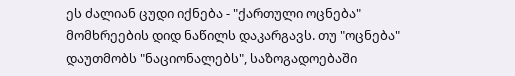ეს ძალიან ცუდი იქნება - "ქართული ოცნება" მომხრეების დიდ ნაწილს დაკარგავს. თუ "ოცნება" დაუთმობს "ნაციონალებს", საზოგადოებაში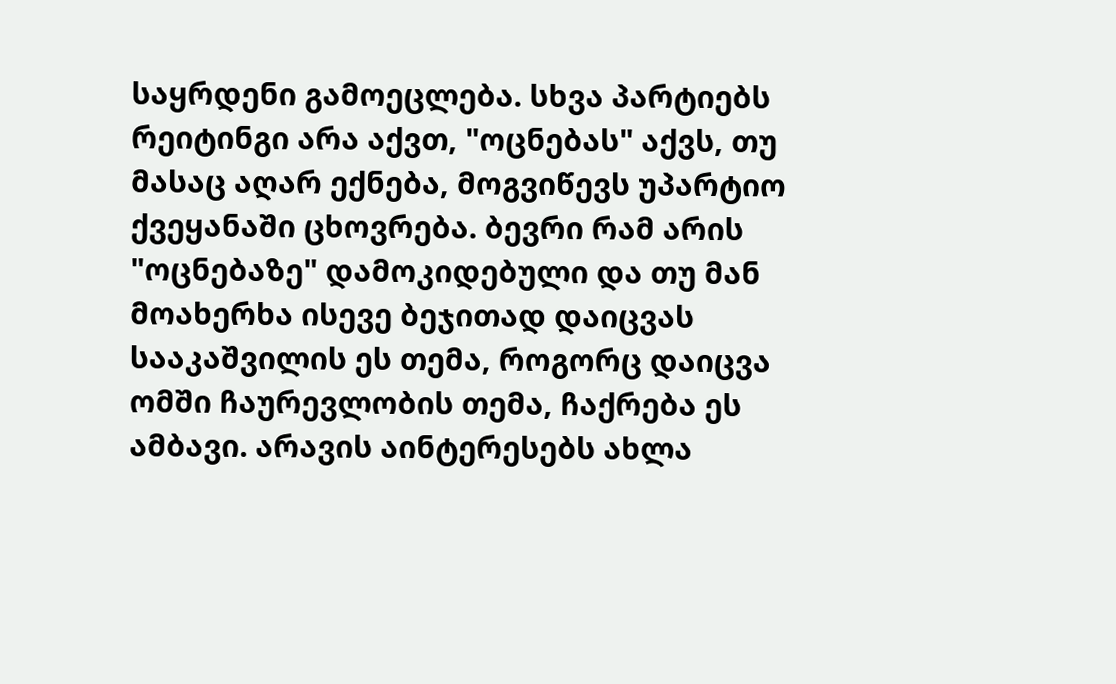საყრდენი გამოეცლება. სხვა პარტიებს რეიტინგი არა აქვთ, "ოცნებას" აქვს, თუ მასაც აღარ ექნება, მოგვიწევს უპარტიო ქვეყანაში ცხოვრება. ბევრი რამ არის "ოცნებაზე" დამოკიდებული და თუ მან მოახერხა ისევე ბეჯითად დაიცვას სააკაშვილის ეს თემა, როგორც დაიცვა ომში ჩაურევლობის თემა, ჩაქრება ეს ამბავი. არავის აინტერესებს ახლა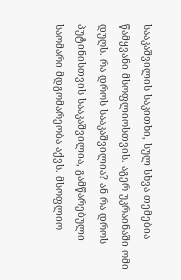სააკაშვილის საკითხი, სულ სხვა თემებია წამყვანი მსოფლიოსთვის. აგერ უკრაინაში ომი დუღს. რა დროს სააკაშვილია? ან რა დროს პუტინისთვის სააკაშვილია, გამწარებული საომარი მდგომარეობა აქვს. მსოფლიო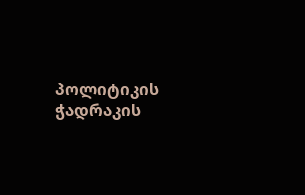პოლიტიკის ჭადრაკის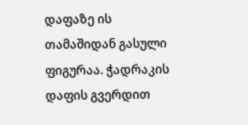დაფაზე ის თამაშიდან გასული ფიგურაა. ჭადრაკის დაფის გვერდით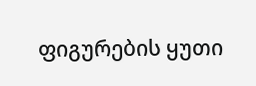ფიგურების ყუთი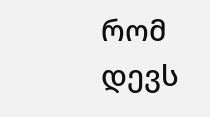რომ დევს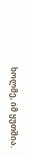ხოლმე, იმ ყუთშია.